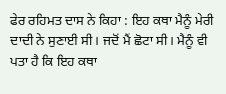ਫੇਰ ਰਹਿਮਤ ਦਾਸ ਨੇ ਕਿਹਾ : ਇਹ ਕਥਾ ਮੈਨੂੰ ਮੇਰੀ ਦਾਦੀ ਨੇ ਸੁਣਾਈ ਸੀ। ਜਦੋਂ ਮੈਂ ਛੋਟਾ ਸੀ। ਮੈਨੂੰ ਵੀ ਪਤਾ ਹੈ ਕਿ ਇਹ ਕਥਾ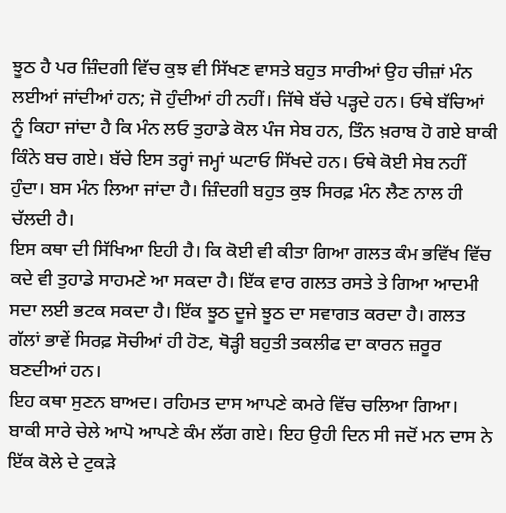ਝੂਠ ਹੈ ਪਰ ਜ਼ਿੰਦਗੀ ਵਿੱਚ ਕੁਝ ਵੀ ਸਿੱਖਣ ਵਾਸਤੇ ਬਹੁਤ ਸਾਰੀਆਂ ਉਹ ਚੀਜ਼ਾਂ ਮੰਨ ਲਈਆਂ ਜਾਂਦੀਆਂ ਹਨ; ਜੋ ਹੁੰਦੀਆਂ ਹੀ ਨਹੀਂ। ਜਿੱਥੇ ਬੱਚੇ ਪੜ੍ਹਦੇ ਹਨ। ਓਥੇ ਬੱਚਿਆਂ ਨੂੰ ਕਿਹਾ ਜਾਂਦਾ ਹੈ ਕਿ ਮੰਨ ਲਓ ਤੁਹਾਡੇ ਕੋਲ ਪੰਜ ਸੇਬ ਹਨ, ਤਿੰਨ ਖ਼ਰਾਬ ਹੋ ਗਏ ਬਾਕੀ ਕਿੰਨੇ ਬਚ ਗਏ। ਬੱਚੇ ਇਸ ਤਰ੍ਹਾਂ ਜਮ੍ਹਾਂ ਘਟਾਓ ਸਿੱਖਦੇ ਹਨ। ਓਥੇ ਕੋਈ ਸੇਬ ਨਹੀਂ ਹੁੰਦਾ। ਬਸ ਮੰਨ ਲਿਆ ਜਾਂਦਾ ਹੈ। ਜ਼ਿੰਦਗੀ ਬਹੁਤ ਕੁਝ ਸਿਰਫ਼ ਮੰਨ ਲੈਣ ਨਾਲ ਹੀ ਚੱਲਦੀ ਹੈ।
ਇਸ ਕਥਾ ਦੀ ਸਿੱਖਿਆ ਇਹੀ ਹੈ। ਕਿ ਕੋਈ ਵੀ ਕੀਤਾ ਗਿਆ ਗਲਤ ਕੰਮ ਭਵਿੱਖ ਵਿੱਚ ਕਦੇ ਵੀ ਤੁਹਾਡੇ ਸਾਹਮਣੇ ਆ ਸਕਦਾ ਹੈ। ਇੱਕ ਵਾਰ ਗਲਤ ਰਸਤੇ ਤੇ ਗਿਆ ਆਦਮੀ ਸਦਾ ਲਈ ਭਟਕ ਸਕਦਾ ਹੈ। ਇੱਕ ਝੂਠ ਦੂਜੇ ਝੂਠ ਦਾ ਸਵਾਗਤ ਕਰਦਾ ਹੈ। ਗਲਤ ਗੱਲਾਂ ਭਾਵੇਂ ਸਿਰਫ਼ ਸੋਚੀਆਂ ਹੀ ਹੋਣ, ਥੋੜ੍ਹੀ ਬਹੁਤੀ ਤਕਲੀਫ ਦਾ ਕਾਰਨ ਜ਼ਰੂਰ ਬਣਦੀਆਂ ਹਨ।
ਇਹ ਕਥਾ ਸੁਣਨ ਬਾਅਦ। ਰਹਿਮਤ ਦਾਸ ਆਪਣੇ ਕਮਰੇ ਵਿੱਚ ਚਲਿਆ ਗਿਆ। ਬਾਕੀ ਸਾਰੇ ਚੇਲੇ ਆਪੋ ਆਪਣੇ ਕੰਮ ਲੱਗ ਗਏ। ਇਹ ਉਹੀ ਦਿਨ ਸੀ ਜਦੋਂ ਮਨ ਦਾਸ ਨੇ ਇੱਕ ਕੋਲੇ ਦੇ ਟੁਕੜੇ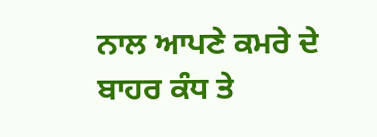ਨਾਲ ਆਪਣੇ ਕਮਰੇ ਦੇ ਬਾਹਰ ਕੰਧ ਤੇ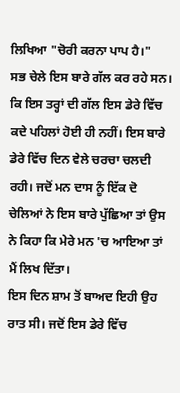ਲਿਖਿਆ "ਚੋਰੀ ਕਰਨਾ ਪਾਪ ਹੈ।"
ਸਭ ਚੇਲੇ ਇਸ ਬਾਰੇ ਗੱਲ ਕਰ ਰਹੇ ਸਨ। ਕਿ ਇਸ ਤਰ੍ਹਾਂ ਦੀ ਗੱਲ ਇਸ ਡੇਰੇ ਵਿੱਚ ਕਦੇ ਪਹਿਲਾਂ ਹੋਈ ਹੀ ਨਹੀਂ। ਇਸ ਬਾਰੇ ਡੇਰੇ ਵਿੱਚ ਦਿਨ ਵੇਲੇ ਚਰਚਾ ਚਲਦੀ ਰਹੀ। ਜਦੋਂ ਮਨ ਦਾਸ ਨੂੰ ਇੱਕ ਦੋ ਚੇਲਿਆਂ ਨੇ ਇਸ ਬਾਰੇ ਪੁੱਛਿਆ ਤਾਂ ਉਸ ਨੇ ਕਿਹਾ ਕਿ ਮੇਰੇ ਮਨ 'ਚ ਆਇਆ ਤਾਂ ਮੈਂ ਲਿਖ ਦਿੱਤਾ।
ਇਸ ਦਿਨ ਸ਼ਾਮ ਤੋਂ ਬਾਅਦ ਇਹੀ ਉਹ ਰਾਤ ਸੀ। ਜਦੋਂ ਇਸ ਡੇਰੇ ਵਿੱਚ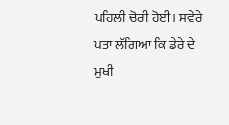ਪਹਿਲੀ ਚੋਰੀ ਹੋਈ। ਸਵੇਰੇ ਪਤਾ ਲੱਗਿਆ ਕਿ ਡੇਰੇ ਦੇ ਮੁਖੀ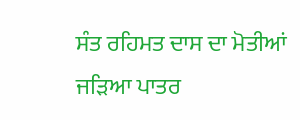ਸੰਤ ਰਹਿਮਤ ਦਾਸ ਦਾ ਮੋਤੀਆਂ ਜੜਿਆ ਪਾਤਰ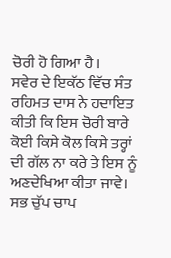ਚੋਰੀ ਹੋ ਗਿਆ ਹੈ।
ਸਵੇਰ ਦੇ ਇਕੱਠ ਵਿੱਚ ਸੰਤ ਰਹਿਮਤ ਦਾਸ ਨੇ ਹਦਾਇਤ ਕੀਤੀ ਕਿ ਇਸ ਚੋਰੀ ਬਾਰੇ ਕੋਈ ਕਿਸੇ ਕੋਲ ਕਿਸੇ ਤਰ੍ਹਾਂ ਦੀ ਗੱਲ ਨਾ ਕਰੇ ਤੇ ਇਸ ਨੂੰ ਅਣਦੇਖਿਆ ਕੀਤਾ ਜਾਵੇ।
ਸਭ ਚੁੱਪ ਚਾਪ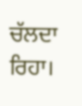ਚੱਲਦਾ ਰਿਹਾ।